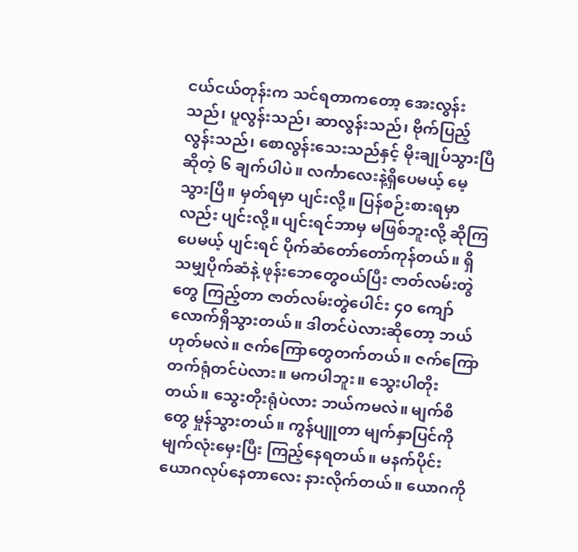ငယ်ငယ်တုန်းက သင်ရတာကတော့ အေးလွန်းသည်၊ ပူလွန်းသည်၊ ဆာလွန်းသည်၊ ဗိုက်ပြည့်လွန်းသည်၊ စောလွန်းသေးသည်နှင့် မိုးချုပ်သွားပြီဆိုတဲ့ ၆ ချက်ပါပဲ။ လင်္ကာလေးနဲ့ရှိပေမယ့် မေ့သွားပြီ။ မှတ်ရမှာ ပျင်းလို့။ ပြန်စဉ်းစားရမှာလည်း ပျင်းလို့။ ပျင်းရင်ဘာမှ မဖြစ်ဘူးလို့ ဆိုကြပေမယ့် ပျင်းရင် ပိုက်ဆံတော်တော်ကုန်တယ်။ ရှိသမျှပိုက်ဆံနဲ့ ဖုန်းဘေတွေဝယ်ပြီး ဇာတ်လမ်းတွဲတွေ ကြည့်တာ ဇာတ်လမ်းတွဲပေါင်း ၄၀ ကျော်လောက်ရှိသွားတယ်။ ဒါတင်ပဲလားဆိုတော့ ဘယ်ဟုတ်မလဲ။ ဇက်ကြောတွေတက်တယ်။ ဇက်ကြောတက်ရုံတင်ပဲလား။ မကပါဘူး။ သွေးပါတိုးတယ်။ သွေးတိုးရုံပဲလား ဘယ်ကမလဲ။ မျက်စိတွေ မှုန်သွားတယ်။ ကွန်ပျူတာ မျက်နှာပြင်ကို မျက်လုံးမှေးပြီး ကြည့်နေရတယ်။ မနက်ပိုင်း ယောဂလုပ်နေတာလေး နားလိုက်တယ်။ ယောဂကို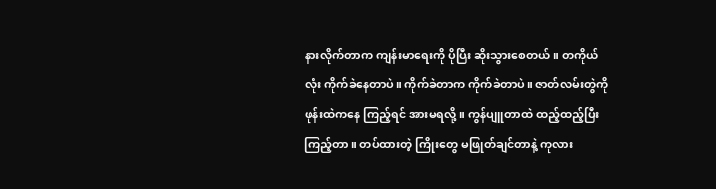နားလိုက်တာက ကျန်းမာရေးကို ပိုပြီး ဆိုးသွားစေတယ်။ တကိုယ်လုံး ကိုက်ခဲနေတာပဲ။ ကိုက်ခဲတာက ကိုက်ခဲတာပဲ။ ဇာတ်လမ်းတွဲကို ဖုန်းထဲကနေ ကြည့်ရင် အားမရလို့။ ကွန်ပျူတာထဲ ထည့်ထည့်ပြီး ကြည့်တာ။ တပ်ထားတဲ့ ကြိုးတွေ မဖြုတ်ချင်တာနဲ့ ကုလား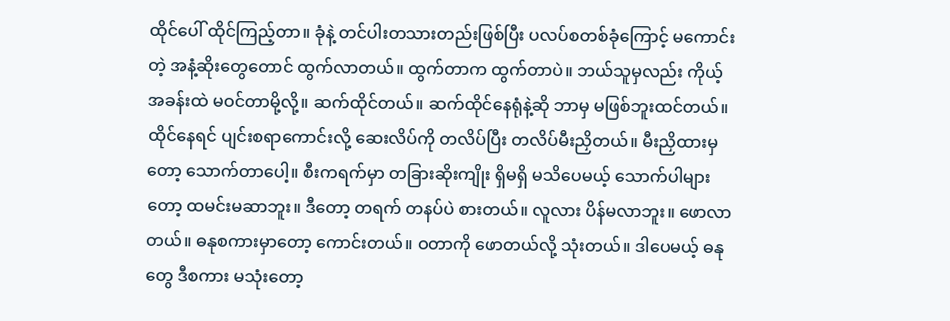ထိုင်ပေါ် ထိုင်ကြည့်တာ။ ခုံနဲ့ တင်ပါးတသားတည်းဖြစ်ပြီး ပလပ်စတစ်ခုံကြောင့် မကောင်းတဲ့ အနံ့ဆိုးတွေတောင် ထွက်လာတယ်။ ထွက်တာက ထွက်တာပဲ။ ဘယ်သူမှလည်း ကိုယ့်အခန်းထဲ မဝင်တာမို့လို့။ ဆက်ထိုင်တယ်။ ဆက်ထိုင်နေရုံနဲ့ဆို ဘာမှ မဖြစ်ဘူးထင်တယ်။ ထိုင်နေရင် ပျင်းစရာကောင်းလို့ ဆေးလိပ်ကို တလိပ်ပြီး တလိပ်မီးညှိတယ်။ မီးညှိထားမှတော့ သောက်တာပေါ့။ စီးကရက်မှာ တခြားဆိုးကျိုး ရှိမရှိ မသိပေမယ့် သောက်ပါများတော့ ထမင်းမဆာဘူး။ ဒီတော့ တရက် တနပ်ပဲ စားတယ်။ လူလား ပိန်မလာဘူး။ ဖောလာတယ်။ ဓနုစကားမှာတော့ ကောင်းတယ်။ ဝတာကို ဖောတယ်လို့ သုံးတယ်။ ဒါပေမယ့် ဓနုတွေ ဒီစကား မသုံးတော့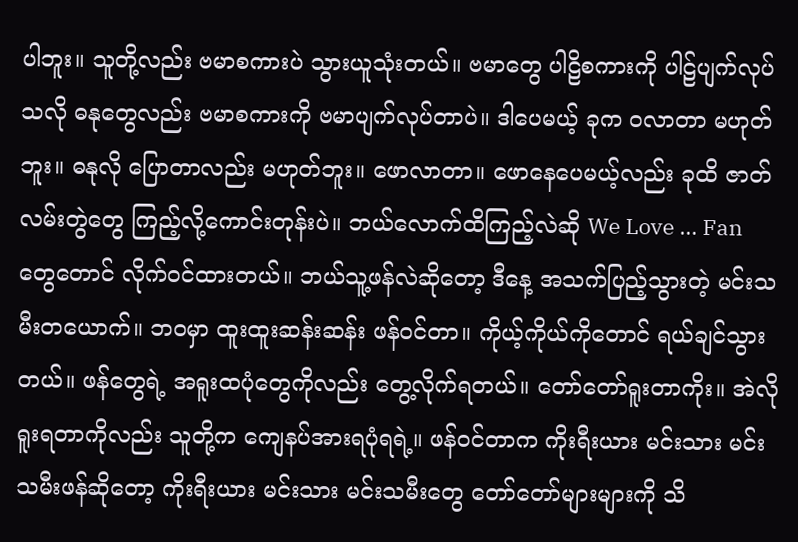ပါဘူး။ သူတို့လည်း ဗမာစကားပဲ သွားယူသုံးတယ်။ ဗမာတွေ ပါဠိစကားကို ပါဠ်ပျက်လုပ်သလို ဓနုတွေလည်း ဗမာစကားကို ဗမာပျက်လုပ်တာပဲ။ ဒါပေမယ့် ခုက ဝလာတာ မဟုတ်ဘူး။ ဓနုလို ပြောတာလည်း မဟုတ်ဘူး။ ဖောလာတာ။ ဖောနေပေမယ့်လည်း ခုထိ ဇာတ်လမ်းတွဲတွေ ကြည့်လို့ကောင်းတုန်းပဲ။ ဘယ်လောက်ထိကြည့်လဲဆို We Love … Fan တွေတောင် လိုက်ဝင်ထားတယ်။ ဘယ်သူ့ဖန်လဲဆိုတော့ ဒီနေ့ အသက်ပြည့်သွားတဲ့ မင်းသမီးတယောက်။ ဘဝမှာ ထူးထူးဆန်းဆန်း ဖန်ဝင်တာ။ ကိုယ့်ကိုယ်ကိုတောင် ရယ်ချင်သွားတယ်။ ဖန်တွေရဲ့ အရူးထပုံတွေကိုလည်း တွေ့လိုက်ရတယ်။ တော်တော်ရူးတာကိုး။ အဲလို ရူးရတာကိုလည်း သူတို့က ကျေနပ်အားရပုံရရဲ့။ ဖန်ဝင်တာက ကိုးရီးယား မင်းသား မင်းသမီးဖန်ဆိုတော့ ကိုးရီးယား မင်းသား မင်းသမီးတွေ တော်တော်များများကို သိ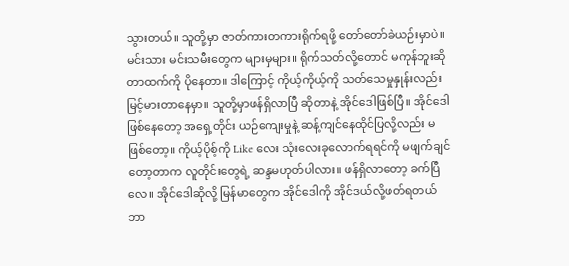သွားတယ်။ သူတို့မှာ ဇာတ်ကားတကားရိုက်ရဖို့ တော်တော်ခဲယဉ်းမှာပဲ။ မင်းသား မင်းသမီးတွေက များမှများ။ ရိုက်သတ်လို့တောင် မကုန်ဘူးဆိုတာထက်ကို ပိုနေတာ။ ဒါကြောင့် ကိုယ့်ကိုယ့်ကို သတ်သေမှုနှုန်းလည်း မြင့်မားတာနေမှာ။ သူတို့မှာဖန်ရှိလာပြီ ဆိုတာနဲ့ အိုင်ဒေါဖြစ်ပြီ။ အိုင်ဒေါဖြစ်နေတော့ အရှေ့တိုင်း ယဉ်ကျေးမှုနဲ့ ဆန့်ကျင်နေထိုင်ပြလို့လည်း မဖြစ်တော့။ ကိုယ့်ပိုစ့်ကို Like လေး သုံးလေးခုလောက်ရရင်ကို မဖျက်ချင်တော့တာက လူတိုင်းတွေရဲ့ ဆန္ဒမဟုတ်ပါလား။ ဖန်ရှိလာတော့ ခက်ပြီလေ။ အိုင်ဒေါဆိုလို့ မြန်မာတွေက အိုင်ဒေါကို အိုင်ဒယ်လို့ဖတ်ရတယ် ဘာ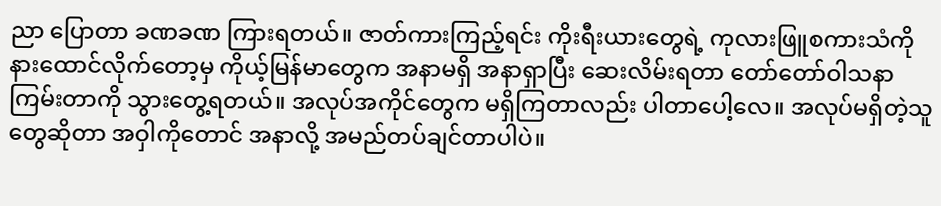ညာ ပြောတာ ခဏခဏ ကြားရတယ်။ ဇာတ်ကားကြည့်ရင်း ကိုးရီးယားတွေရဲ့ ကုလားဖြူစကားသံကို နားထောင်လိုက်တော့မှ ကိုယ့်မြန်မာတွေက အနာမရှိ အနာရှာပြီး ဆေးလိမ်းရတာ တော်တော်ဝါသနာကြမ်းတာကို သွားတွေ့ရတယ်။ အလုပ်အကိုင်တွေက မရှိကြတာလည်း ပါတာပေါ့လေ။ အလုပ်မရှိတဲ့သူတွေဆိုတာ အဝှါကိုတောင် အနာလို့ အမည်တပ်ချင်တာပါပဲ။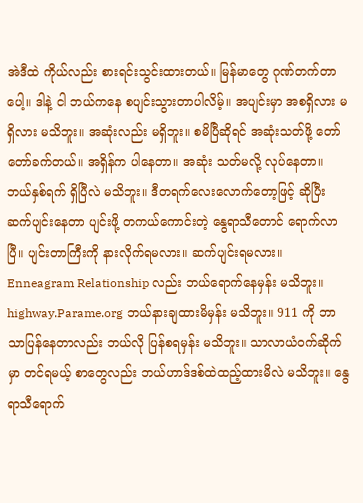အဲဒီထဲ ကိုယ်လည်း စားရင်းသွင်းထားတယ်။ မြန်မာတွေ ဂုဏ်တက်တာပေါ့။ ဒါနဲ့ ငါ ဘယ်ကနေ စပျင်းသွားတာပါလိမ့်။ အပျင်းမှာ အစရှိလား မရှိလား မသိဘူး။ အဆုံးလည်း မရှိဘူး။ စမိပြီဆိုရင် အဆုံးသတ်ဖို့ တော်တော်ခက်တယ်။ အရှိန်က ပါနေတာ။ အဆုံး သတ်မလို့ လုပ်နေတာ။ ဘယ်နှစ်ရက် ရှိပြီလဲ မသိဘူး။ ဒီတရက်လေးလောက်တော့ဖြင့် ဆိုပြီး ဆက်ပျင်းနေတာ ပျင်းဖို့ တကယ်ကောင်းတဲ့ နွေရာသီတောင် ရောက်လာပြီ။ ပျင်းတာကြီးကို နားလိုက်ရမလား။ ဆက်ပျင်းရမလား။ Enneagram Relationship လည်း ဘယ်ရောက်နေမှန်း မသိဘူး။ highway.Parame.org ဘယ်နားချထားမိမှန်း မသိဘူး။ 911 ကို ဘာသာပြန်နေတာလည်း ဘယ်လို ပြန်စရမှန်း မသိဘူး။ သာလာယံဝက်ဆိုက်မှာ တင်ရမယ့် စာတွေလည်း ဘယ်ဟာဒ်ဒစ်ထဲထည့်ထားမိလဲ မသိဘူး။ နွေရာသီရောက်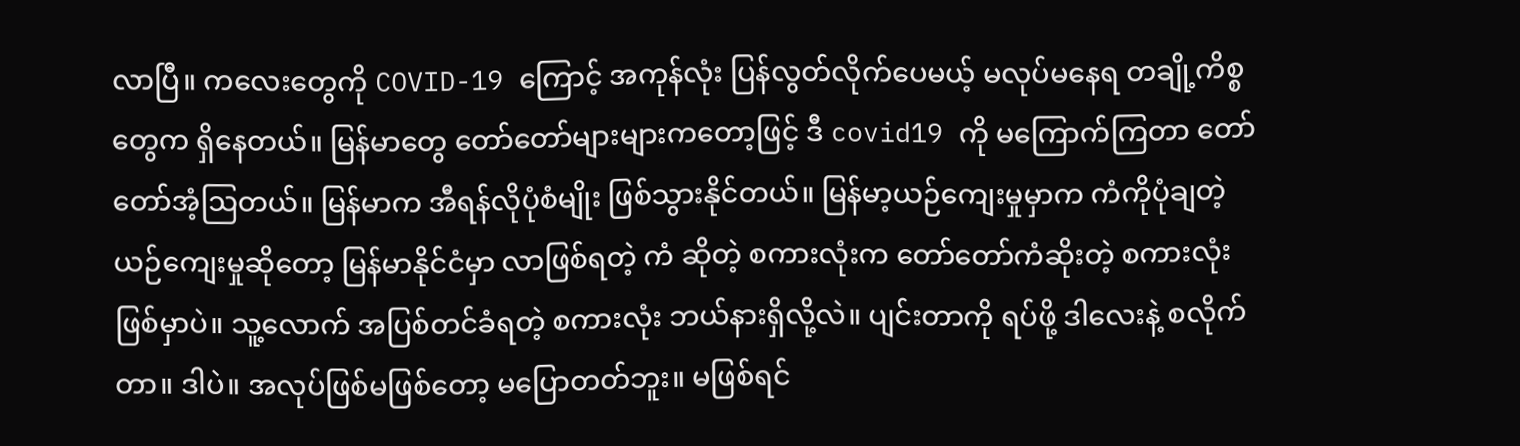လာပြီ။ ကလေးတွေကို COVID-19 ကြောင့် အကုန်လုံး ပြန်လွတ်လိုက်ပေမယ့် မလုပ်မနေရ တချို့ကိစ္စတွေက ရှိနေတယ်။ မြန်မာတွေ တော်တော်များများကတော့ဖြင့် ဒီ covid19 ကို မကြောက်ကြတာ တော်တော်အံ့ဩတယ်။ မြန်မာက အီရန်လိုပုံစံမျိုး ဖြစ်သွားနိုင်တယ်။ မြန်မာ့ယဉ်ကျေးမှုမှာက ကံကိုပုံချတဲ့ ယဉ်ကျေးမှုဆိုတော့ မြန်မာနိုင်ငံမှာ လာဖြစ်ရတဲ့ ကံ ဆိုတဲ့ စကားလုံးက တော်တော်ကံဆိုးတဲ့ စကားလုံးဖြစ်မှာပဲ။ သူ့လောက် အပြစ်တင်ခံရတဲ့ စကားလုံး ဘယ်နားရှိလို့လဲ။ ပျင်းတာကို ရပ်ဖို့ ဒါလေးနဲ့ စလိုက်တာ။ ဒါပဲ။ အလုပ်ဖြစ်မဖြစ်တော့ မပြောတတ်ဘူး။ မဖြစ်ရင်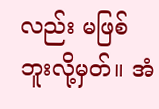လည်း မဖြစ်ဘူးလို့မှတ်။ အံ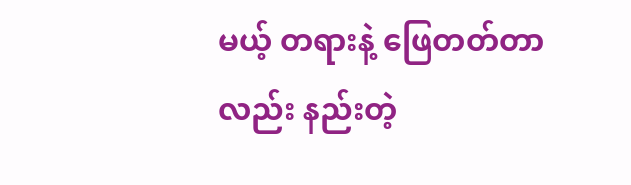မယ့် တရားနဲ့ ဖြေတတ်တာလည်း နည်းတဲ့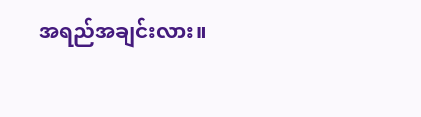အရည်အချင်းလား။